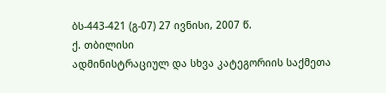ბს-443-421 (გ-07) 27 ივნისი, 2007 წ.
ქ. თბილისი
ადმინისტრაციულ და სხვა კატეგორიის საქმეთა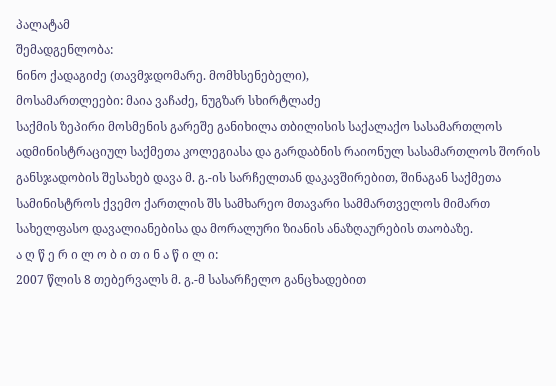პალატამ
შემადგენლობა:
ნინო ქადაგიძე (თავმჯდომარე. მომხსენებელი),
მოსამართლეები: მაია ვაჩაძე, ნუგზარ სხირტლაძე
საქმის ზეპირი მოსმენის გარეშე განიხილა თბილისის საქალაქო სასამართლოს ადმინისტრაციულ საქმეთა კოლეგიასა და გარდაბნის რაიონულ სასამართლოს შორის განსჯადობის შესახებ დავა მ. გ.-ის სარჩელთან დაკავშირებით, შინაგან საქმეთა სამინისტროს ქვემო ქართლის შს სამხარეო მთავარი სამმართველოს მიმართ სახელფასო დავალიანებისა და მორალური ზიანის ანაზღაურების თაობაზე.
ა ღ წ ე რ ი ლ ო ბ ი თ ი ნ ა წ ი ლ ი:
2007 წლის 8 თებერვალს მ. გ.-მ სასარჩელო განცხადებით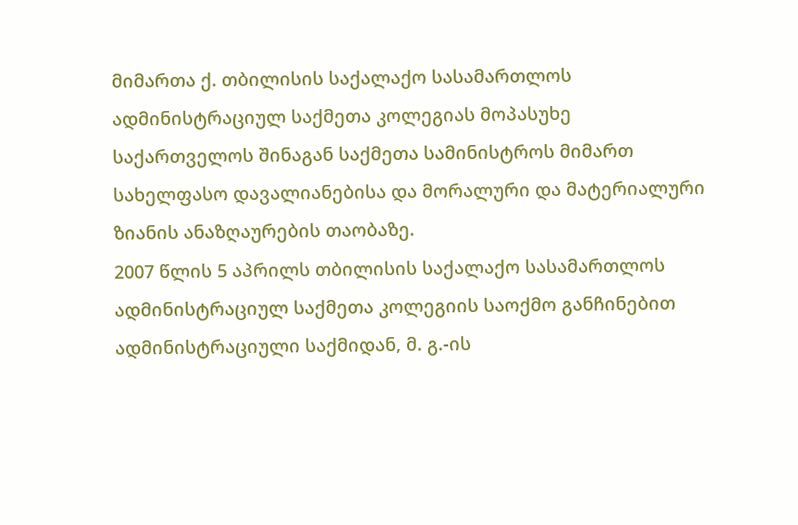მიმართა ქ. თბილისის საქალაქო სასამართლოს ადმინისტრაციულ საქმეთა კოლეგიას მოპასუხე საქართველოს შინაგან საქმეთა სამინისტროს მიმართ სახელფასო დავალიანებისა და მორალური და მატერიალური ზიანის ანაზღაურების თაობაზე.
2007 წლის 5 აპრილს თბილისის საქალაქო სასამართლოს ადმინისტრაციულ საქმეთა კოლეგიის საოქმო განჩინებით ადმინისტრაციული საქმიდან, მ. გ.-ის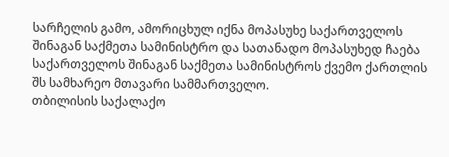სარჩელის გამო, ამორიცხულ იქნა მოპასუხე საქართველოს შინაგან საქმეთა სამინისტრო და სათანადო მოპასუხედ ჩაება საქართველოს შინაგან საქმეთა სამინისტროს ქვემო ქართლის შს სამხარეო მთავარი სამმართველო.
თბილისის საქალაქო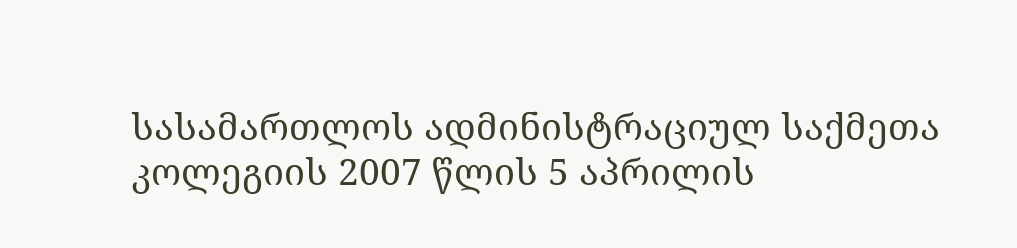სასამართლოს ადმინისტრაციულ საქმეთა კოლეგიის 2007 წლის 5 აპრილის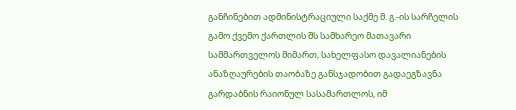განჩინებით ადმინისტრაციული საქმე მ. გ.-ის სარჩელის გამო ქვემო ქართლის შს სამხარეო მათავარი სამმართველოს მიმართ, სახელფასო დავალიანების ანაზღაურების თაობაზე განსჯადობით გადაეგზავნა გარდაბნის რაიონულ სასამართლოს, იმ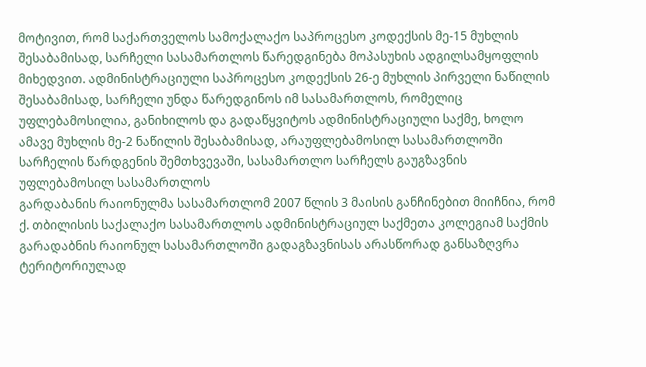მოტივით, რომ საქართველოს სამოქალაქო საპროცესო კოდექსის მე-15 მუხლის შესაბამისად, სარჩელი სასამართლოს წარედგინება მოპასუხის ადგილსამყოფლის მიხედვით. ადმინისტრაციული საპროცესო კოდექსის 26-ე მუხლის პირველი ნაწილის შესაბამისად, სარჩელი უნდა წარედგინოს იმ სასამართლოს, რომელიც უფლებამოსილია, განიხილოს და გადაწყვიტოს ადმინისტრაციული საქმე, ხოლო ამავე მუხლის მე-2 ნაწილის შესაბამისად, არაუფლებამოსილ სასამართლოში სარჩელის წარდგენის შემთხვევაში, სასამართლო სარჩელს გაუგზავნის უფლებამოსილ სასამართლოს
გარდაბანის რაიონულმა სასამართლომ 2007 წლის 3 მაისის განჩინებით მიიჩნია, რომ ქ. თბილისის საქალაქო სასამართლოს ადმინისტრაციულ საქმეთა კოლეგიამ საქმის გარადაბნის რაიონულ სასამართლოში გადაგზავნისას არასწორად განსაზღვრა ტერიტორიულად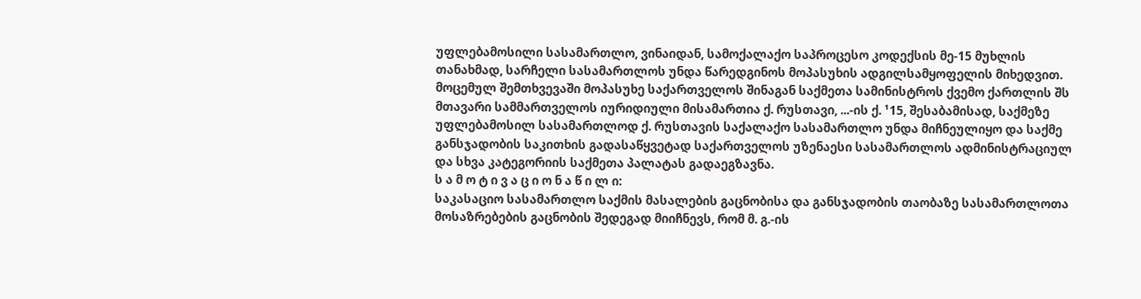უფლებამოსილი სასამართლო, ვინაიდან, სამოქალაქო საპროცესო კოდექსის მე-15 მუხლის თანახმად, სარჩელი სასამართლოს უნდა წარედგინოს მოპასუხის ადგილსამყოფელის მიხედვით. მოცემულ შემთხვევაში მოპასუხე საქართველოს შინაგან საქმეთა სამინისტროს ქვემო ქართლის შს მთავარი სამმართველოს იურიდიული მისამართია ქ. რუსთავი, ...-ის ქ. ¹15, შესაბამისად, საქმეზე უფლებამოსილ სასამართლოდ ქ. რუსთავის საქალაქო სასამართლო უნდა მიჩნეულიყო და საქმე განსჯადობის საკითხის გადასაწყვეტად საქართველოს უზენაესი სასამართლოს ადმინისტრაციულ და სხვა კატეგორიის საქმეთა პალატას გადაეგზავნა.
ს ა მ ო ტ ი ვ ა ც ი ო ნ ა წ ი ლ ი:
საკასაციო სასამართლო საქმის მასალების გაცნობისა და განსჯადობის თაობაზე სასამართლოთა მოსაზრებების გაცნობის შედეგად მიიჩნევს, რომ მ. გ.-ის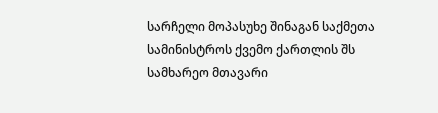სარჩელი მოპასუხე შინაგან საქმეთა სამინისტროს ქვემო ქართლის შს სამხარეო მთავარი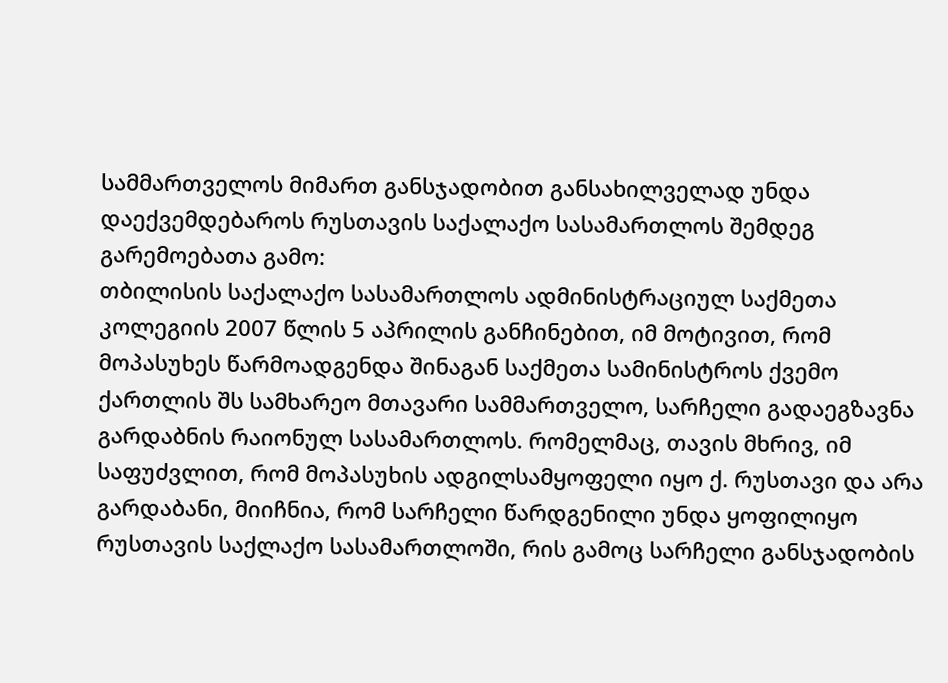სამმართველოს მიმართ განსჯადობით განსახილველად უნდა დაექვემდებაროს რუსთავის საქალაქო სასამართლოს შემდეგ გარემოებათა გამო:
თბილისის საქალაქო სასამართლოს ადმინისტრაციულ საქმეთა კოლეგიის 2007 წლის 5 აპრილის განჩინებით, იმ მოტივით, რომ მოპასუხეს წარმოადგენდა შინაგან საქმეთა სამინისტროს ქვემო ქართლის შს სამხარეო მთავარი სამმართველო, სარჩელი გადაეგზავნა გარდაბნის რაიონულ სასამართლოს. რომელმაც, თავის მხრივ, იმ საფუძვლით, რომ მოპასუხის ადგილსამყოფელი იყო ქ. რუსთავი და არა გარდაბანი, მიიჩნია, რომ სარჩელი წარდგენილი უნდა ყოფილიყო რუსთავის საქლაქო სასამართლოში, რის გამოც სარჩელი განსჯადობის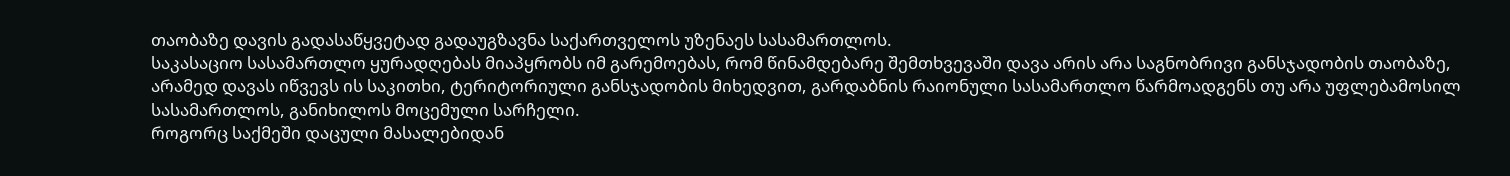თაობაზე დავის გადასაწყვეტად გადაუგზავნა საქართველოს უზენაეს სასამართლოს.
საკასაციო სასამართლო ყურადღებას მიაპყრობს იმ გარემოებას, რომ წინამდებარე შემთხვევაში დავა არის არა საგნობრივი განსჯადობის თაობაზე, არამედ დავას იწვევს ის საკითხი, ტერიტორიული განსჯადობის მიხედვით, გარდაბნის რაიონული სასამართლო წარმოადგენს თუ არა უფლებამოსილ სასამართლოს, განიხილოს მოცემული სარჩელი.
როგორც საქმეში დაცული მასალებიდან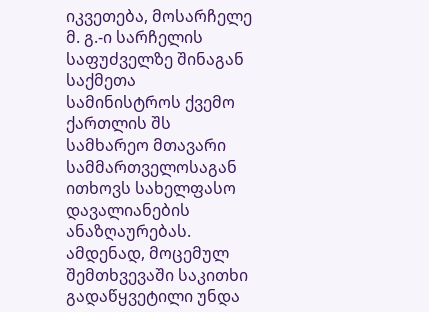იკვეთება, მოსარჩელე მ. გ.-ი სარჩელის საფუძველზე შინაგან საქმეთა სამინისტროს ქვემო ქართლის შს სამხარეო მთავარი სამმართველოსაგან ითხოვს სახელფასო დავალიანების ანაზღაურებას. ამდენად, მოცემულ შემთხვევაში საკითხი გადაწყვეტილი უნდა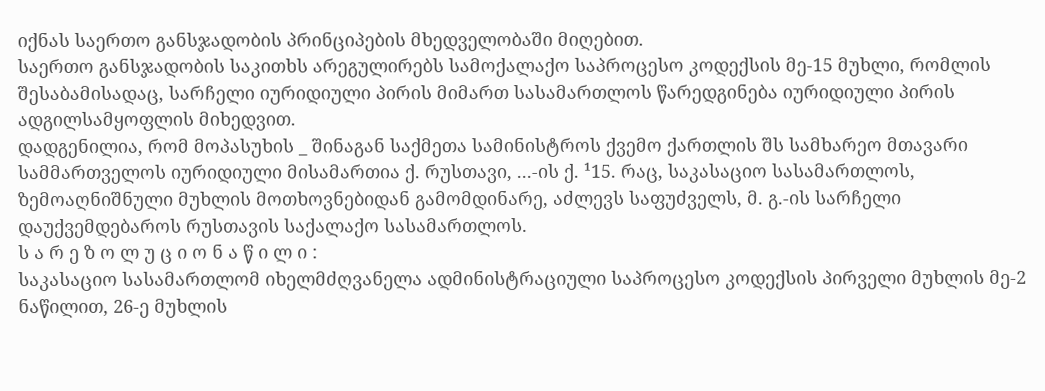იქნას საერთო განსჯადობის პრინციპების მხედველობაში მიღებით.
საერთო განსჯადობის საკითხს არეგულირებს სამოქალაქო საპროცესო კოდექსის მე-15 მუხლი, რომლის შესაბამისადაც, სარჩელი იურიდიული პირის მიმართ სასამართლოს წარედგინება იურიდიული პირის ადგილსამყოფლის მიხედვით.
დადგენილია, რომ მოპასუხის _ შინაგან საქმეთა სამინისტროს ქვემო ქართლის შს სამხარეო მთავარი სამმართველოს იურიდიული მისამართია ქ. რუსთავი, ...-ის ქ. ¹15. რაც, საკასაციო სასამართლოს, ზემოაღნიშნული მუხლის მოთხოვნებიდან გამომდინარე, აძლევს საფუძველს, მ. გ.-ის სარჩელი დაუქვემდებაროს რუსთავის საქალაქო სასამართლოს.
ს ა რ ე ზ ო ლ უ ც ი ო ნ ა წ ი ლ ი :
საკასაციო სასამართლომ იხელმძღვანელა ადმინისტრაციული საპროცესო კოდექსის პირველი მუხლის მე-2 ნაწილით, 26-ე მუხლის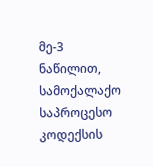მე-3 ნაწილით, სამოქალაქო საპროცესო კოდექსის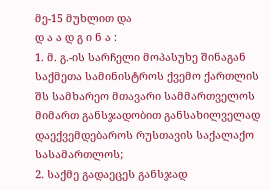მე-15 მუხლით და
დ ა ა დ გ ი ნ ა :
1. მ. გ.-ის სარჩელი მოპასუხე შინაგან საქმეთა სამინისტროს ქვემო ქართლის შს სამხარეო მთავარი სამმართველოს მიმართ განსჯადობით განსახილველად დაექვემდებაროს რუსთავის საქალაქო სასამართლოს;
2. საქმე გადაეცეს განსჯად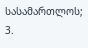სასამართლოს;
3.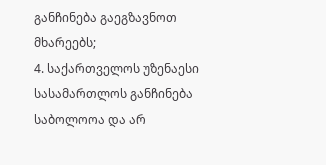განჩინება გაეგზავნოთ მხარეებს;
4. საქართველოს უზენაესი სასამართლოს განჩინება საბოლოოა და არ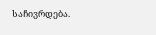საჩივრდება.